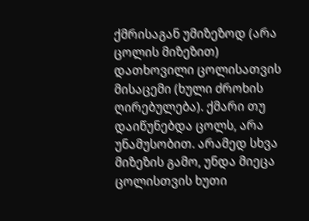ქმრისაგან უმიზეზოდ (არა ცოლის მიზეზით) დათხოვილი ცოლისათვის მისაცემი (ხული ძროხის ღირებულება). ქმარი თუ დაიწუნებდა ცოლს, არა უნამუსობით. არამედ სხვა მიზეზის გამო, უნდა მიეცა ცოლისთვის ხუთი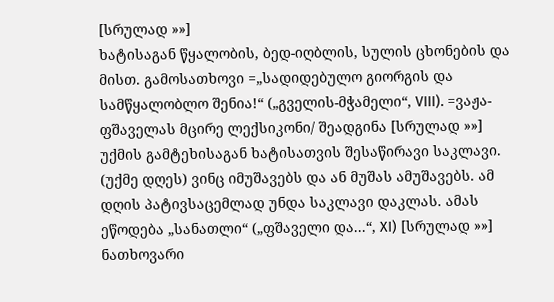[სრულად »»]
ხატისაგან წყალობის, ბედ-იღბლის, სულის ცხონების და მისთ. გამოსათხოვი =„სადიდებულო გიორგის და სამწყალობლო შენია!“ („გველის-მჭამელი“, VIII). =ვაჟა-ფშაველას მცირე ლექსიკონი/ შეადგინა [სრულად »»]
უქმის გამტეხისაგან ხატისათვის შესაწირავი საკლავი. (უქმე დღეს) ვინც იმუშავებს და ან მუშას ამუშავებს. ამ დღის პატივსაცემლად უნდა საკლავი დაკლას. ამას ეწოდება „სანათლი“ („ფშაველი და...“, XI) [სრულად »»]
ნათხოვარი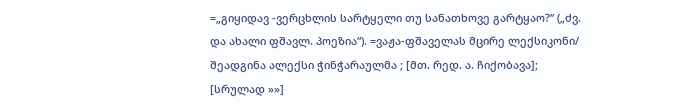=„გიყიდავ -ვერცხლის სარტყელი თუ სანათხოვე გარტყაო?“ („ძვ. და ახალი ფშავლ. პოეზია“). =ვაჟა-ფშაველას მცირე ლექსიკონი/ შეადგინა ალექსი ჭინჭარაულმა ; [მთ. რედ. ა. ჩიქობავა]; [სრულად »»]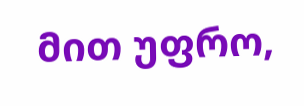მით უფრო,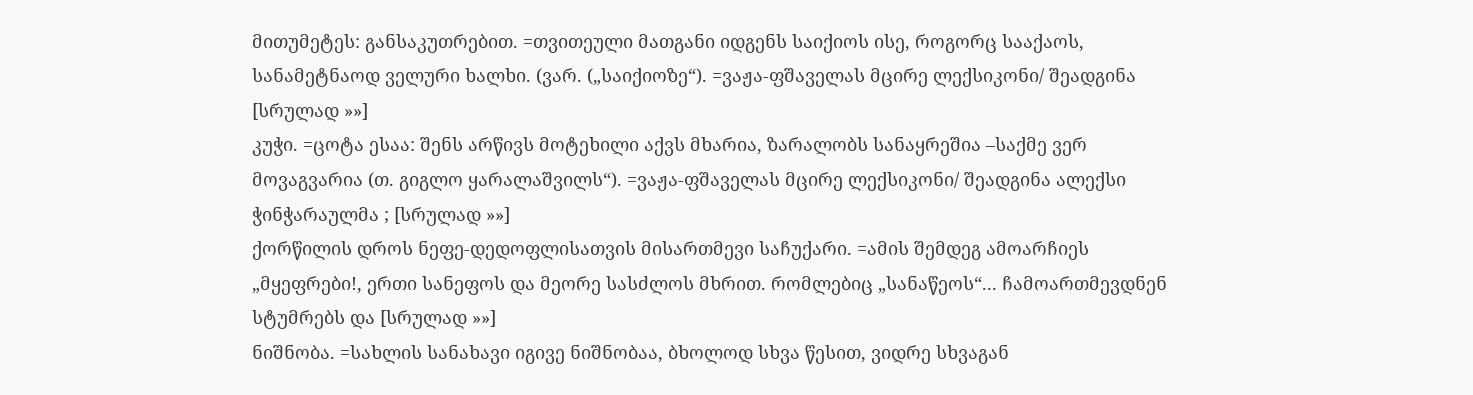მითუმეტეს: განსაკუთრებით. =თვითეული მათგანი იდგენს საიქიოს ისე, როგორც სააქაოს, სანამეტნაოდ ველური ხალხი. (ვარ. („საიქიოზე“). =ვაჟა-ფშაველას მცირე ლექსიკონი/ შეადგინა [სრულად »»]
კუჭი. =ცოტა ესაა: შენს არწივს მოტეხილი აქვს მხარია, ზარალობს სანაყრეშია –საქმე ვერ მოვაგვარია (თ. გიგლო ყარალაშვილს“). =ვაჟა-ფშაველას მცირე ლექსიკონი/ შეადგინა ალექსი ჭინჭარაულმა ; [სრულად »»]
ქორწილის დროს ნეფე-დედოფლისათვის მისართმევი საჩუქარი. =ამის შემდეგ ამოარჩიეს „მყეფრები!, ერთი სანეფოს და მეორე სასძლოს მხრით. რომლებიც „სანაწეოს“... ჩამოართმევდნენ სტუმრებს და [სრულად »»]
ნიშნობა. =სახლის სანახავი იგივე ნიშნობაა, ბხოლოდ სხვა წესით, ვიდრე სხვაგან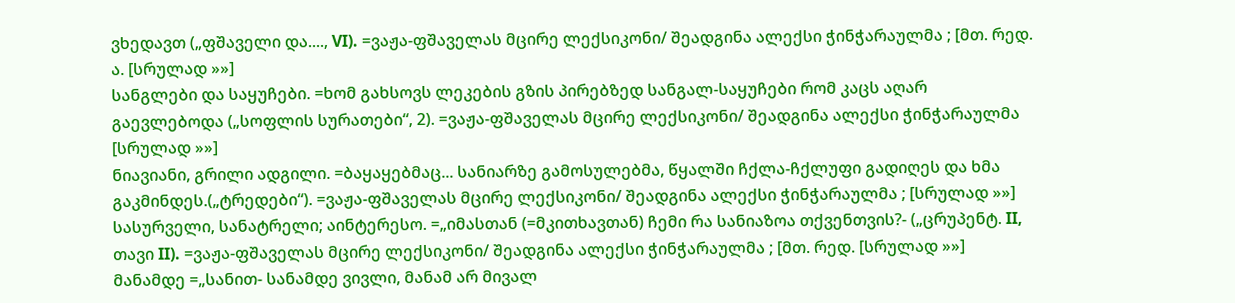ვხედავთ („ფშაველი და...., VI). =ვაჟა-ფშაველას მცირე ლექსიკონი/ შეადგინა ალექსი ჭინჭარაულმა ; [მთ. რედ. ა. [სრულად »»]
სანგლები და საყუჩები. =ხომ გახსოვს ლეკების გზის პირებზედ სანგალ-საყუჩები რომ კაცს აღარ გაევლებოდა („სოფლის სურათები“, 2). =ვაჟა-ფშაველას მცირე ლექსიკონი/ შეადგინა ალექსი ჭინჭარაულმა [სრულად »»]
ნიავიანი, გრილი ადგილი. =ბაყაყებმაც... სანიარზე გამოსულებმა, წყალში ჩქლა-ჩქლუფი გადიღეს და ხმა გაკმინდეს.(„ტრედები“). =ვაჟა-ფშაველას მცირე ლექსიკონი/ შეადგინა ალექსი ჭინჭარაულმა ; [სრულად »»]
სასურველი, სანატრელი; აინტერესო. =„იმასთან (=მკითხავთან) ჩემი რა სანიაზოა თქვენთვის?- („ცრუპენტ. II, თავი II). =ვაჟა-ფშაველას მცირე ლექსიკონი/ შეადგინა ალექსი ჭინჭარაულმა ; [მთ. რედ. [სრულად »»]
მანამდე =„სანით- სანამდე ვივლი, მანამ არ მივალ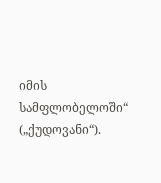იმის სამფლობელოში“ („ქუდოვანი“).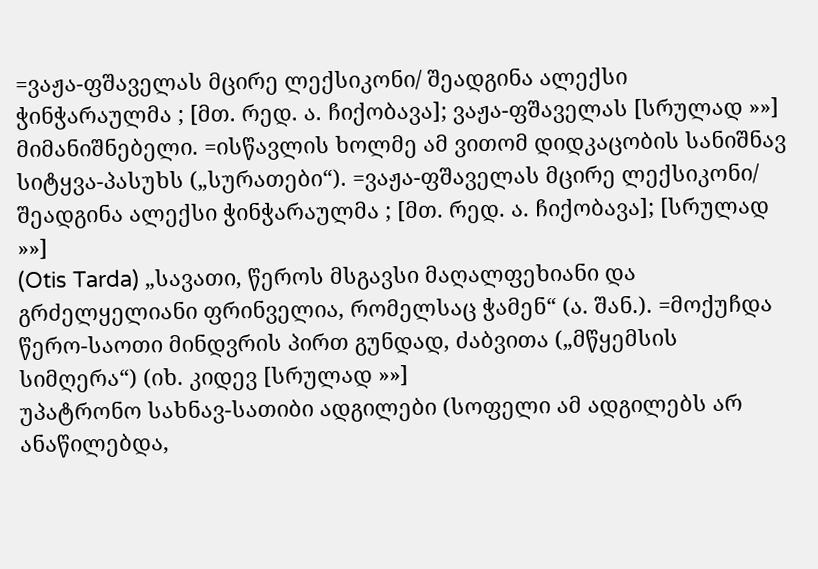=ვაჟა-ფშაველას მცირე ლექსიკონი/ შეადგინა ალექსი ჭინჭარაულმა ; [მთ. რედ. ა. ჩიქობავა]; ვაჟა-ფშაველას [სრულად »»]
მიმანიშნებელი. =ისწავლის ხოლმე ამ ვითომ დიდკაცობის სანიშნავ სიტყვა-პასუხს („სურათები“). =ვაჟა-ფშაველას მცირე ლექსიკონი/ შეადგინა ალექსი ჭინჭარაულმა ; [მთ. რედ. ა. ჩიქობავა]; [სრულად »»]
(Otis Tarda) „სავათი, წეროს მსგავსი მაღალფეხიანი და გრძელყელიანი ფრინველია, რომელსაც ჭამენ“ (ა. შან.). =მოქუჩდა წერო-საოთი მინდვრის პირთ გუნდად, ძაბვითა („მწყემსის სიმღერა“) (იხ. კიდევ [სრულად »»]
უპატრონო სახნავ-სათიბი ადგილები (სოფელი ამ ადგილებს არ ანაწილებდა,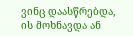ვინც დაასწრებდა, ის მოხნავდა ან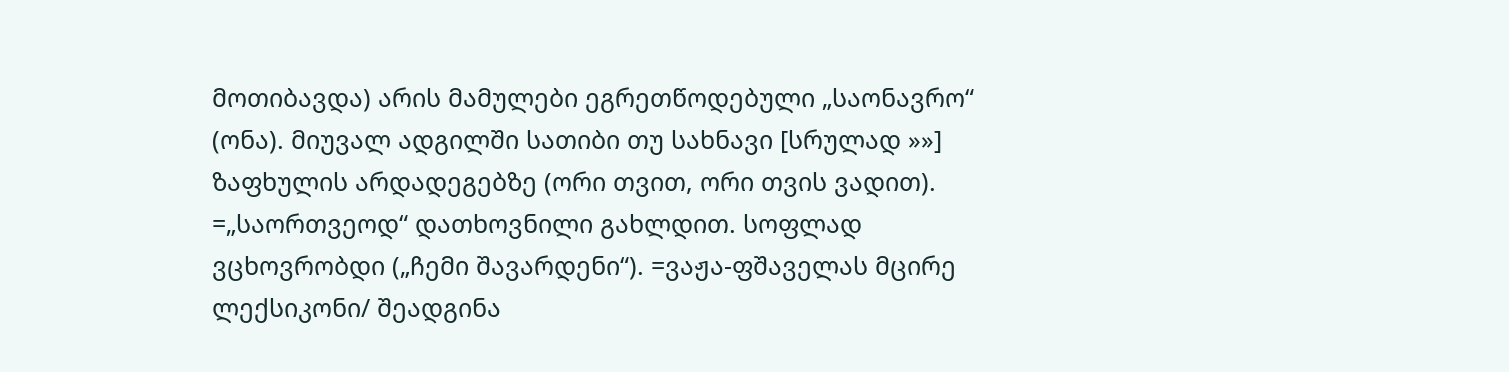მოთიბავდა) არის მამულები ეგრეთწოდებული „საონავრო“ (ონა). მიუვალ ადგილში სათიბი თუ სახნავი [სრულად »»]
ზაფხულის არდადეგებზე (ორი თვით, ორი თვის ვადით). =„საორთვეოდ“ დათხოვნილი გახლდით. სოფლად ვცხოვრობდი („ჩემი შავარდენი“). =ვაჟა-ფშაველას მცირე ლექსიკონი/ შეადგინა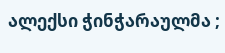ალექსი ჭინჭარაულმა ;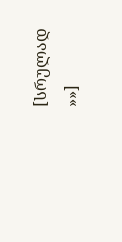[სრულად »»]